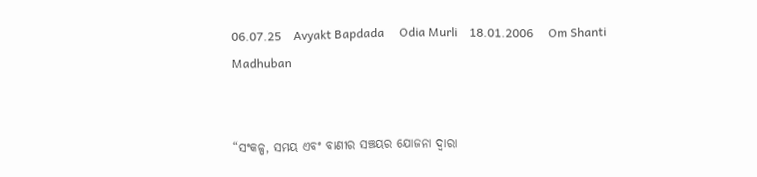06.07.25    Avyakt Bapdada     Odia Murli    18.01.2006     Om Shanti     Madhuban


“ସଂକଳ୍ପ, ସମୟ ଏବଂ ବାଣୀର ସଞ୍ଚୟର ଯୋଜନା ଦ୍ୱାରା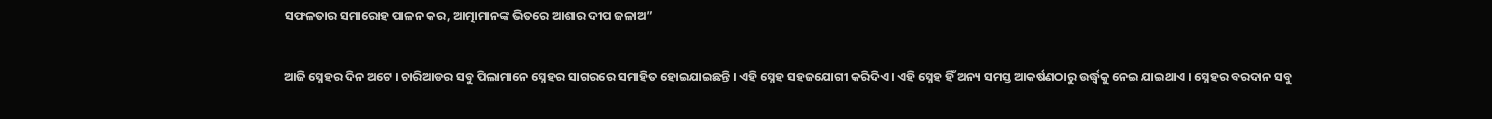ସଫଳତାର ସମାରୋହ ପାଳନ କର, ଆତ୍ମାମାନଙ୍କ ଭିତରେ ଆଶାର ଦୀପ ଜଳାଅ”


ଆଜି ସ୍ନେହର ଦିନ ଅଟେ । ଚାରିଆଡର ସବୁ ପିଲାମାନେ ସ୍ନେହର ସାଗରରେ ସମାହିତ ହୋଇଯାଇଛନ୍ତି । ଏହି ସ୍ନେହ ସହଜଯୋଗୀ କରିଦିଏ । ଏହି ସ୍ନେହ ହିଁ ଅନ୍ୟ ସମସ୍ତ ଆକର୍ଷଣଠାରୁ ଉର୍ଦ୍ଧ୍ୱକୁ ନେଇ ଯାଇଥାଏ । ସ୍ନେହର ବରଦାନ ସବୁ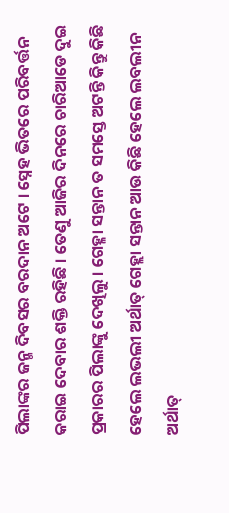ପିଲାଙ୍କର ଜନ୍ମ ଦିବସର ବରଦାନ ଅଟେ । ସ୍ନେହ ଭିତରେ ପରିବର୍ତ୍ତନ କରାଇ ଦେବାର ଶକ୍ତି ରହିଛି । ତେଣୁ ଆଜିର ଦିନରେ ଚାରିଆଡେ ଦୁଇ ପ୍ରକାରର ପିଲାଙ୍କୁ ଦେଖିଲୁ । ଗେହ୍ଳା ସନ୍ତାନ ତ ସମସ୍ତେ ଅଟନ୍ତି କିନ୍ତୁ କିଛି ହେଲେ ଲଭଲୀ ଅର୍ଥାତ୍ ଗେହ୍ଲା ସନ୍ତାନ ଆଉ କିଛି ହେଲେ ଲବଲୀନ ଅର୍ଥାତ୍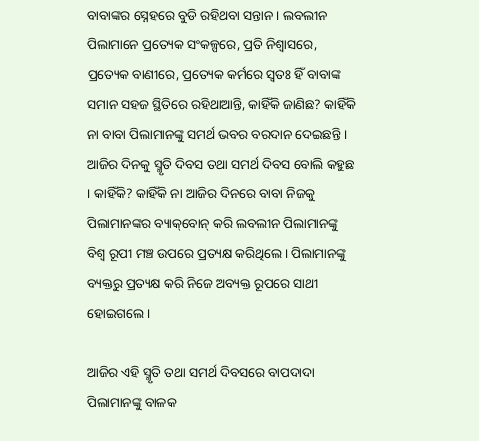ବାବାଙ୍କର ସ୍ନେହରେ ବୁଡି ରହିଥବା ସନ୍ତାନ । ଲବଲୀନ ପିଲାମାନେ ପ୍ରତ୍ୟେକ ସଂକଳ୍ପରେ, ପ୍ରତି ନିଶ୍ୱାସରେ, ପ୍ରତ୍ୟେକ ବାଣୀରେ, ପ୍ରତ୍ୟେକ କର୍ମରେ ସ୍ୱତଃ ହିଁ ବାବାଙ୍କ ସମାନ ସହଜ ସ୍ଥିତିରେ ରହିଥାଆନ୍ତି, କାହିଁକି ଜାଣିଛ? କାହିଁକି ନା ବାବା ପିଲାମାନଙ୍କୁ ସମର୍ଥ ଭବର ବରଦାନ ଦେଇଛନ୍ତି । ଆଜିର ଦିନକୁ ସ୍ମୃତି ଦିବସ ତଥା ସମର୍ଥ ଦିବସ ବୋଲି କହୁଛ । କାହିଁକି? କାହିଁକି ନା ଆଜିର ଦିନରେ ବାବା ନିଜକୁ ପିଲାମାନଙ୍କର ବ୍ୟାକ୍‌ବୋନ୍ କରି ଲବଲୀନ ପିଲାମାନଙ୍କୁ ବିଶ୍ୱ ରୂପୀ ମଞ୍ଚ ଉପରେ ପ୍ରତ୍ୟକ୍ଷ କରିଥିଲେ । ପିଲାମାନଙ୍କୁ ବ୍ୟକ୍ତରୁ ପ୍ରତ୍ୟକ୍ଷ କରି ନିଜେ ଅବ୍ୟକ୍ତ ରୂପରେ ସାଥୀ ହୋଇଗଲେ ।

ଆଜିର ଏହି ସ୍ମୃତି ତଥା ସମର୍ଥ ଦିବସରେ ବାପଦାଦା ପିଲାମାନଙ୍କୁ ବାଳକ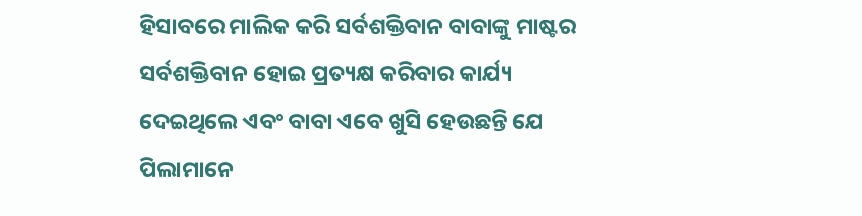ହିସାବରେ ମାଲିକ କରି ସର୍ବଶକ୍ତିବାନ ବାବାଙ୍କୁ ମାଷ୍ଟର ସର୍ବଶକ୍ତିବାନ ହୋଇ ପ୍ରତ୍ୟକ୍ଷ କରିବାର କାର୍ଯ୍ୟ ଦେଇଥିଲେ ଏବଂ ବାବା ଏବେ ଖୁସି ହେଉଛନ୍ତି ଯେ ପିଲାମାନେ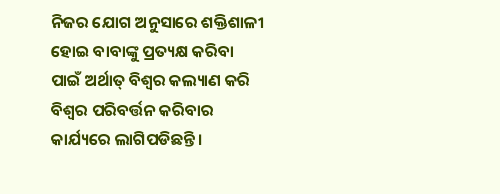ନିଜର ଯୋଗ ଅନୁସାରେ ଶକ୍ତିଶାଳୀ ହୋଇ ବାବାଙ୍କୁ ପ୍ରତ୍ୟକ୍ଷ କରିବା ପାଇଁ ଅର୍ଥାତ୍ ବିଶ୍ୱର କଲ୍ୟାଣ କରି ବିଶ୍ୱର ପରିବର୍ତ୍ତନ କରିବାର କାର୍ଯ୍ୟରେ ଲାଗିପଡିଛନ୍ତି ।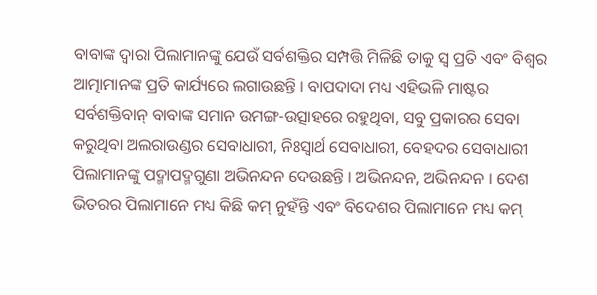ବାବାଙ୍କ ଦ୍ୱାରା ପିଲାମାନଙ୍କୁ ଯେଉଁ ସର୍ବଶକ୍ତିର ସମ୍ପତ୍ତି ମିଳିଛି ତାକୁ ସ୍ୱ ପ୍ରତି ଏବଂ ବିଶ୍ୱର ଆତ୍ମାମାନଙ୍କ ପ୍ରତି କାର୍ଯ୍ୟରେ ଲଗାଉଛନ୍ତି । ବାପଦାଦା ମଧ୍ୟ ଏହିଭଳି ମାଷ୍ଟର ସର୍ବଶକ୍ତିବାନ୍ ବାବାଙ୍କ ସମାନ ଉମଙ୍ଗ-ଉତ୍ସାହରେ ରହୁଥିବା, ସବୁ ପ୍ରକାରର ସେବା କରୁଥିବା ଅଲରାଉଣ୍ଡର ସେବାଧାରୀ, ନିଃସ୍ୱାର୍ଥ ସେବାଧାରୀ, ବେହଦର ସେବାଧାରୀ ପିଲାମାନଙ୍କୁ ପଦ୍ମାପଦ୍ମଗୁଣା ଅଭିନନ୍ଦନ ଦେଉଛନ୍ତି । ଅଭିନନ୍ଦନ, ଅଭିନନ୍ଦନ । ଦେଶ ଭିତରର ପିଲାମାନେ ମଧ୍ୟ କିଛି କମ୍ ନୁହଁନ୍ତି ଏବଂ ବିଦେଶର ପିଲାମାନେ ମଧ୍ୟ କମ୍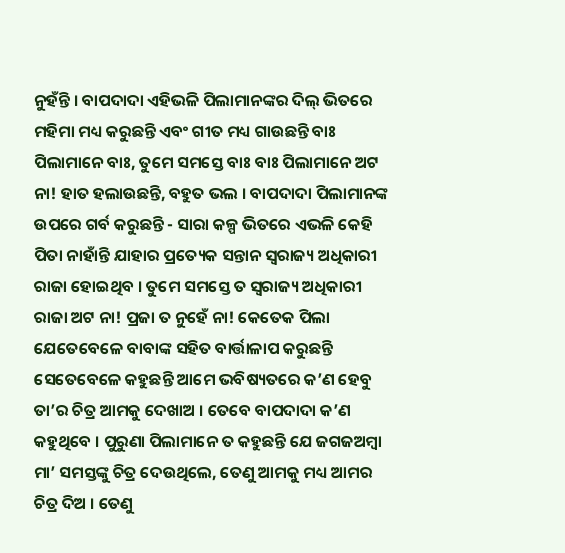ନୁହଁନ୍ତି । ବାପଦାଦା ଏହିଭଳି ପିଲାମାନଙ୍କର ଦିଲ୍ ଭିତରେ ମହିମା ମଧ୍ୟ କରୁଛନ୍ତି ଏବଂ ଗୀତ ମଧ୍ୟ ଗାଉଛନ୍ତି ବାଃ ପିଲାମାନେ ବାଃ, ତୁମେ ସମସ୍ତେ ବାଃ ବାଃ ପିଲାମାନେ ଅଟ ନା! ହାତ ହଲାଉଛନ୍ତି, ବହୁତ ଭଲ । ବାପଦାଦା ପିଲାମାନଙ୍କ ଉପରେ ଗର୍ବ କରୁଛନ୍ତି - ସାରା କଳ୍ପ ଭିତରେ ଏଭଳି କେହି ପିତା ନାହାଁନ୍ତି ଯାହାର ପ୍ରତ୍ୟେକ ସନ୍ତାନ ସ୍ୱରାଜ୍ୟ ଅଧିକାରୀ ରାଜା ହୋଇଥିବ । ତୁମେ ସମସ୍ତେ ତ ସ୍ୱରାଜ୍ୟ ଅଧିକାରୀ ରାଜା ଅଟ ନା! ପ୍ରଜା ତ ନୁହେଁ ନା! କେତେକ ପିଲା ଯେତେବେଳେ ବାବାଙ୍କ ସହିତ ବାର୍ତ୍ତାଳାପ କରୁଛନ୍ତି ସେତେବେଳେ କହୁଛନ୍ତି ଆମେ ଭବିଷ୍ୟତରେ କ’ଣ ହେବୁ ତା’ର ଚିତ୍ର ଆମକୁ ଦେଖାଅ । ତେବେ ବାପଦାଦା କ’ଣ କହୁଥିବେ । ପୁରୁଣା ପିଲାମାନେ ତ କହୁଛନ୍ତି ଯେ ଜଗଜଅମ୍ବା ମା’ ସମସ୍ତଙ୍କୁ ଚିତ୍ର ଦେଉଥିଲେ, ତେଣୁ ଆମକୁ ମଧ୍ୟ ଆମର ଚିତ୍ର ଦିଅ । ତେଣୁ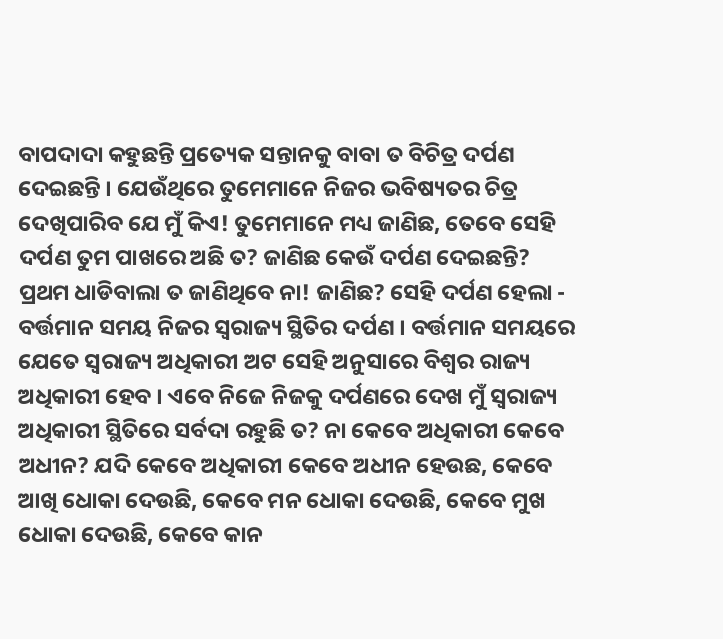ବାପଦାଦା କହୁଛନ୍ତି ପ୍ରତ୍ୟେକ ସନ୍ତାନକୁ ବାବା ତ ବିଚିତ୍ର ଦର୍ପଣ ଦେଇଛନ୍ତି । ଯେଉଁଥିରେ ତୁମେମାନେ ନିଜର ଭବିଷ୍ୟତର ଚିତ୍ର ଦେଖିପାରିବ ଯେ ମୁଁ କିଏ! ତୁମେମାନେ ମଧ୍ୟ ଜାଣିଛ, ତେବେ ସେହି ଦର୍ପଣ ତୁମ ପାଖରେ ଅଛି ତ? ଜାଣିଛ କେଉଁ ଦର୍ପଣ ଦେଇଛନ୍ତି? ପ୍ରଥମ ଧାଡିବାଲା ତ ଜାଣିଥିବେ ନା! ଜାଣିଛ? ସେହି ଦର୍ପଣ ହେଲା - ବର୍ତ୍ତମାନ ସମୟ ନିଜର ସ୍ୱରାଜ୍ୟ ସ୍ଥିତିର ଦର୍ପଣ । ବର୍ତ୍ତମାନ ସମୟରେ ଯେତେ ସ୍ୱରାଜ୍ୟ ଅଧିକାରୀ ଅଟ ସେହି ଅନୁସାରେ ବିଶ୍ୱର ରାଜ୍ୟ ଅଧିକାରୀ ହେବ । ଏବେ ନିଜେ ନିଜକୁ ଦର୍ପଣରେ ଦେଖ ମୁଁ ସ୍ୱରାଜ୍ୟ ଅଧିକାରୀ ସ୍ଥିତିରେ ସର୍ବଦା ରହୁଛି ତ? ନା କେବେ ଅଧିକାରୀ କେବେ ଅଧୀନ? ଯଦି କେବେ ଅଧିକାରୀ କେବେ ଅଧୀନ ହେଉଛ, କେବେ ଆଖି ଧୋକା ଦେଉଛି, କେବେ ମନ ଧୋକା ଦେଉଛି, କେବେ ମୁଖ ଧୋକା ଦେଉଛି, କେବେ କାନ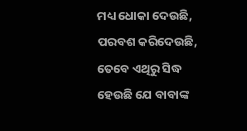ମଧ୍ୟ ଧୋକା ଦେଉଛି, ପରବଶ କରିଦେଉଛି, ତେବେ ଏଥିରୁ ସିଦ୍ଧ ହେଉଛି ଯେ ବାବାଙ୍କ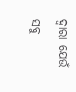ଦ୍ୱାରା ଯେଉଁ ସବୁ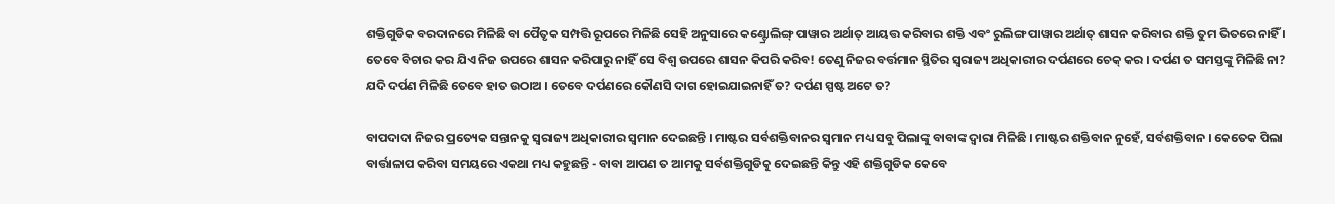ଶକ୍ତିଗୁଡିକ ବରଦାନରେ ମିଳିଛି ବା ପୈତୃକ ସମ୍ପତ୍ତି ରୂପରେ ମିଳିଛି ସେହି ଅନୁସାରେ କଣ୍ଟ୍ରୋଲିଙ୍ଗ୍ ପାୱାର ଅର୍ଥାତ୍ ଆୟତ୍ତ କରିବାର ଶକ୍ତି ଏବଂ ରୁଲିଙ୍ଗ ପାୱାର ଅର୍ଥାତ୍ ଶାସନ କରିବାର ଶକ୍ତି ତୁମ ଭିତରେ ନାହିଁ । ତେବେ ବିଚାର କର ଯିଏ ନିଜ ଉପରେ ଶାସନ କରିପାରୁ ନାହିଁ ସେ ବିଶ୍ୱ ଉପରେ ଶାସନ କିପରି କରିବ! ତେଣୁ ନିଜର ବର୍ତ୍ତମାନ ସ୍ଥିତିର ସ୍ୱରାଜ୍ୟ ଅଧିକାରୀର ଦର୍ପଣରେ ଚେକ୍ କର । ଦର୍ପଣ ତ ସମସ୍ତଙ୍କୁ ମିଳିଛି ନା? ଯଦି ଦର୍ପଣ ମିଳିଛି ତେବେ ହାତ ଉଠାଅ । ତେବେ ଦର୍ପଣରେ କୌଣସି ଦାଗ ହୋଇଯାଇନାହିଁ ତ? ଦର୍ପଣ ସ୍ପଷ୍ଟ ଅଟେ ତ?

ବାପଦାଦା ନିଜର ପ୍ରତ୍ୟେକ ସନ୍ତାନକୁ ସ୍ୱରାଜ୍ୟ ଅଧିକାରୀର ସ୍ୱମାନ ଦେଇଛନ୍ତି । ମାଷ୍ଟର ସର୍ବଶକ୍ତିବାନର ସ୍ୱମାନ ମଧ୍ୟ ସବୁ ପିଲାଙ୍କୁ ବାବାଙ୍କ ଦ୍ୱାରା ମିଳିଛି । ମାଷ୍ଟର ଶକ୍ତିବାନ ନୁହେଁ, ସର୍ବଶକ୍ତିବାନ । କେତେକ ପିଲା ବାର୍ତ୍ତାଳାପ କରିବା ସମୟରେ ଏକଥା ମଧ୍ୟ କହୁଛନ୍ତି - ବାବା ଆପଣ ତ ଆମକୁ ସର୍ବଶକ୍ତିଗୁଡିକୁ ଦେଇଛନ୍ତି କିନ୍ତୁ ଏହି ଶକ୍ତିଗୁଡିକ କେବେ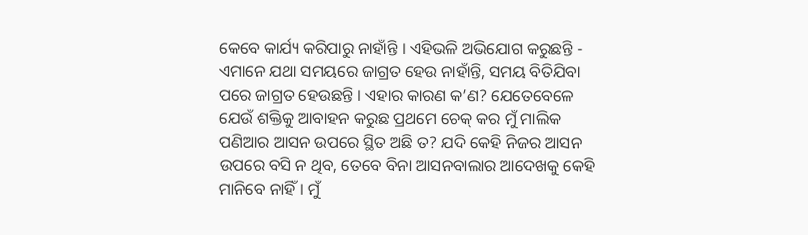କେବେ କାର୍ଯ୍ୟ କରିପାରୁ ନାହାଁନ୍ତି । ଏହିଭଳି ଅଭିଯୋଗ କରୁଛନ୍ତି - ଏମାନେ ଯଥା ସମୟରେ ଜାଗ୍ରତ ହେଉ ନାହାଁନ୍ତି, ସମୟ ବିତିଯିବା ପରେ ଜାଗ୍ରତ ହେଉଛନ୍ତି । ଏହାର କାରଣ କ’ଣ? ଯେତେବେଳେ ଯେଉଁ ଶକ୍ତିକୁ ଆବାହନ କରୁଛ ପ୍ରଥମେ ଚେକ୍ କର ମୁଁ ମାଲିକ ପଣିଆର ଆସନ ଉପରେ ସ୍ଥିତ ଅଛି ତ? ଯଦି କେହି ନିଜର ଆସନ ଉପରେ ବସି ନ ଥିବ, ତେବେ ବିନା ଆସନବାଲାର ଆଦେଖକୁ କେହି ମାନିବେ ନାହିଁ । ମୁଁ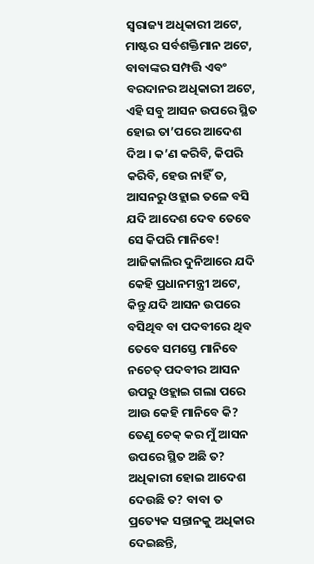ସ୍ୱରାଜ୍ୟ ଅଧିକାରୀ ଅଟେ, ମାଷ୍ଟର ସର୍ବଶକ୍ତିମାନ ଅଟେ, ବାବାଙ୍କର ସମ୍ପତ୍ତି ଏବଂ ବରଦାନର ଅଧିକାରୀ ଅଟେ, ଏହି ସବୁ ଆସନ ଉପରେ ସ୍ଥିତ ହୋଇ ତା’ପରେ ଆଦେଶ ଦିଅ । କ’ଣ କରିବି, କିପରି କରିବି, ହେଉ ନାହିଁ ତ, ଆସନରୁ ଓହ୍ଲାଇ ତଳେ ବସି ଯଦି ଆଦେଶ ଦେବ ତେବେ ସେ କିପରି ମାନିବେ! ଆଜିକାଲିର ଦୁନିଆରେ ଯଦି କେହି ପ୍ରଧାନମନ୍ତ୍ରୀ ଅଟେ, କିନ୍ତୁ ଯଦି ଆସନ ଉପରେ ବସିଥିବ ବା ପଦବୀରେ ଥିବ ତେବେ ସମସ୍ତେ ମାନିବେ ନଚେତ୍ ପଦବୀର ଆସନ ଉପରୁ ଓହ୍ଲାଇ ଗଲା ପରେ ଆଉ କେହି ମାନିବେ କି? ତେଣୁ ଚେକ୍ କର ମୁଁ ଆସନ ଉପରେ ସ୍ଥିତ ଅଛି ତ? ଅଧିକାରୀ ହୋଇ ଆଦେଶ ଦେଉଛି ତ? ବାବା ତ ପ୍ରତ୍ୟେକ ସନ୍ତାନକୁ ଅଧିକାର ଦେଇଛନ୍ତି,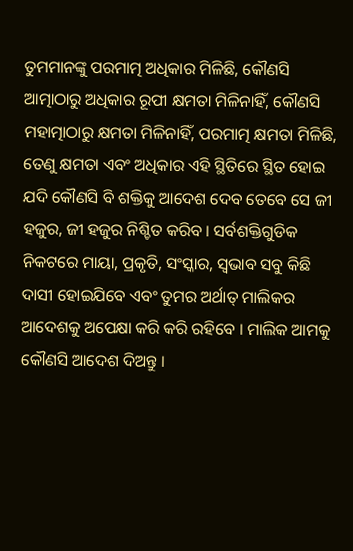ତୁମମାନଙ୍କୁ ପରମାତ୍ମ ଅଧିକାର ମିଳିଛି, କୌଣସି ଆତ୍ମାଠାରୁ ଅଧିକାର ରୂପୀ କ୍ଷମତା ମିଳିନାହିଁ, କୌଣସି ମହାତ୍ମାଠାରୁ କ୍ଷମତା ମିଳିନାହିଁ, ପରମାତ୍ମ କ୍ଷମତା ମିଳିଛି, ତେଣୁ କ୍ଷମତା ଏବଂ ଅଧିକାର ଏହି ସ୍ଥିତିରେ ସ୍ଥିତ ହୋଇ ଯଦି କୌଣସି ବି ଶକ୍ତିକୁ ଆଦେଶ ଦେବ ତେବେ ସେ ଜୀ ହଜୁର, ଜୀ ହଜୁର ନିଶ୍ଚିତ କରିବ । ସର୍ବଶକ୍ତିଗୁଡିକ ନିକଟରେ ମାୟା, ପ୍ରକୃତି, ସଂସ୍କାର, ସ୍ୱଭାବ ସବୁ କିଛି ଦାସୀ ହୋଇଯିବେ ଏବଂ ତୁମର ଅର୍ଥାତ୍ ମାଲିକର ଆଦେଶକୁ ଅପେକ୍ଷା କରି କରି ରହିବେ । ମାଲିକ ଆମକୁ କୌଣସି ଆଦେଶ ଦିଅନ୍ତୁ ।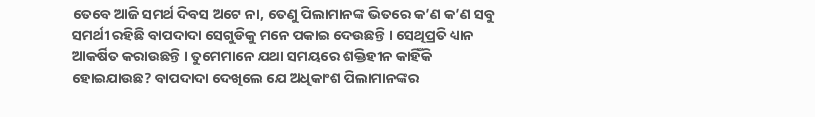ତେବେ ଆଜି ସମର୍ଥ ଦିବସ ଅଟେ ନା, ତେଣୁ ପିଲାମାନଙ୍କ ଭିତରେ କ’ଣ କ’ଣ ସବୁ ସମର୍ଥୀ ରହିଛି ବାପଦାଦା ସେଗୁଡିକୁ ମନେ ପକାଇ ଦେଉଛନ୍ତି । ସେଥିପ୍ରତି ଧ୍ୟାନ ଆକର୍ଷିତ କରାଉଛନ୍ତି । ତୁମେମାନେ ଯଥା ସମୟରେ ଶକ୍ତିହୀନ କାହିଁକି ହୋଇଯାଉଛ? ବାପଦାଦା ଦେଖିଲେ ଯେ ଅଧିକାଂଶ ପିଲାମାନଙ୍କର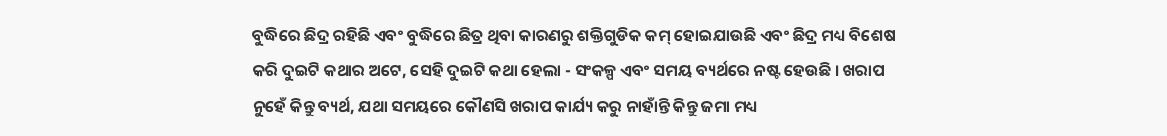ବୁଦ୍ଧିରେ ଛିଦ୍ର ରହିଛି ଏବଂ ବୁଦ୍ଧିରେ ଛିତ୍ର ଥିବା କାରଣରୁ ଶକ୍ତିଗୁଡିକ କମ୍ ହୋଇଯାଉଛି ଏବଂ ଛିଦ୍ର ମଧ୍ୟ ବିଶେଷ କରି ଦୁଇଟି କଥାର ଅଟେ, ସେହି ଦୁଇଟି କଥା ହେଲା - ସଂକଳ୍ପ ଏବଂ ସମୟ ବ୍ୟର୍ଥରେ ନଷ୍ଟ ହେଉଛି । ଖରାପ ନୁହେଁ କିନ୍ତୁ ବ୍ୟର୍ଥ, ଯଥା ସମୟରେ କୌଣସି ଖରାପ କାର୍ଯ୍ୟ କରୁ ନାହାଁନ୍ତି କିନ୍ତୁ ଜମା ମଧ୍ୟ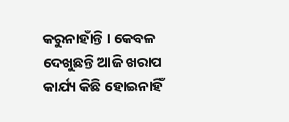କରୁନାହାଁନ୍ତି । କେବଳ ଦେଖୁଛନ୍ତି ଆଜି ଖରାପ କାର୍ଯ୍ୟ କିଛି ହୋଇନାହିଁ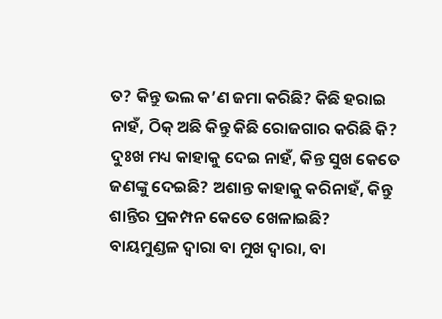ତ? କିନ୍ତୁ ଭଲ କ’ଣ ଜମା କରିଛି? କିଛି ହରାଇ ନାହଁ, ଠିକ୍ ଅଛି କିନ୍ତୁ କିଛି ରୋଜଗାର କରିଛି କି? ଦୁଃଖ ମଧ୍ୟ କାହାକୁ ଦେଇ ନାହଁ, କିନ୍ତ ସୁଖ କେତେ ଜଣଙ୍କୁ ଦେଇଛି? ଅଶାନ୍ତ କାହାକୁ କରିନାହଁ, କିନ୍ତୁ ଶାନ୍ତିର ପ୍ରକମ୍ପନ କେତେ ଖେଳାଇଛି? ବାୟମୁଣ୍ଡଳ ଦ୍ୱାରା ବା ମୁଖ ଦ୍ୱାରା, ବା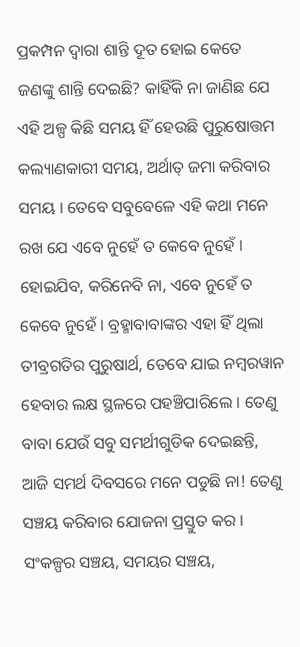ପ୍ରକମ୍ପନ ଦ୍ୱାରା ଶାନ୍ତି ଦୂତ ହୋଇ କେତେ ଜଣଙ୍କୁ ଶାନ୍ତି ଦେଇଛି? କାହିଁକି ନା ଜାଣିଛ ଯେ ଏହି ଅଳ୍ପ କିଛି ସମୟ ହିଁ ହେଉଛି ପୁରୁଷୋତ୍ତମ କଲ୍ୟାଣକାରୀ ସମୟ, ଅର୍ଥାତ୍ ଜମା କରିବାର ସମୟ । ତେବେ ସବୁବେଳେ ଏହି କଥା ମନେ ରଖ ଯେ ଏବେ ନୁହେଁ ତ କେବେ ନୁହେଁ । ହୋଇଯିବ, କରିନେବି ନା, ଏବେ ନୁହେଁ ତ କେବେ ନୁହେଁ । ବ୍ରହ୍ମାବାବାଙ୍କର ଏହା ହିଁ ଥିଲା ତୀବ୍ରଗତିର ପୁରୁଷାର୍ଥ, ତେବେ ଯାଇ ନମ୍ବରୱାନ ହେବାର ଲକ୍ଷ ସ୍ଥଳରେ ପହଞ୍ଚିପାରିଲେ । ତେଣୁ ବାବା ଯେଉଁ ସବୁ ସମର୍ଥୀଗୁଡିକ ଦେଇଛନ୍ତି, ଆଜି ସମର୍ଥ ଦିବସରେ ମନେ ପଡୁଛି ନା! ତେଣୁ ସଞ୍ଚୟ କରିବାର ଯୋଜନା ପ୍ରସ୍ତୁତ କର । ସଂକଳ୍ପର ସଞ୍ଚୟ, ସମୟର ସଞ୍ଚୟ,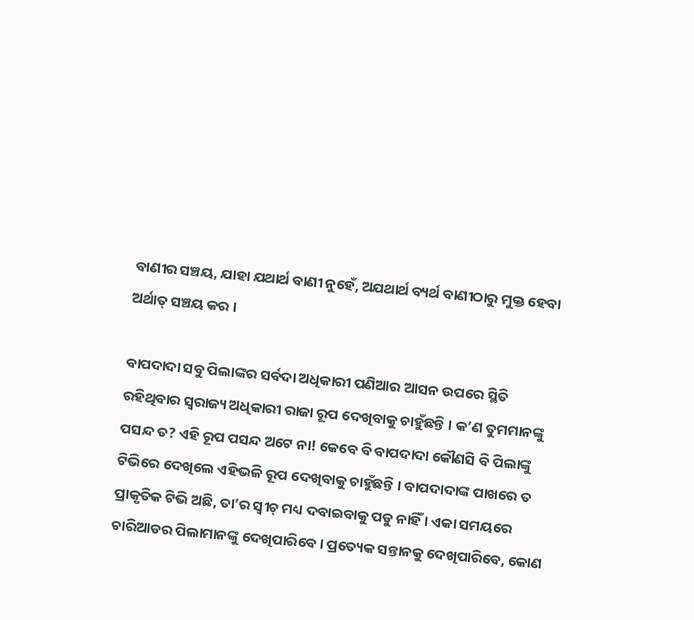ବାଣୀର ସଞ୍ଚୟ, ଯାହା ଯଥାର୍ଥ ବାଣୀ ନୁହେଁ, ଅଯଥାର୍ଥ ବ୍ୟର୍ଥ ବାଣୀଠାରୁ ମୁକ୍ତ ହେବା ଅର୍ଥାତ୍ ସଞ୍ଚୟ କର ।

ବାପଦାଦା ସବୁ ପିଲାଙ୍କର ସର୍ବଦା ଅଧିକାରୀ ପଣିଆର ଆସନ ଉପରେ ସ୍ଥିତି ରହିଥିବାର ସ୍ୱରାଜ୍ୟ ଅଧିକାରୀ ରାଜା ରୂପ ଦେଖିବାକୁ ଚାହୁଁଛନ୍ତି । କ’ଣ ତୁମମାନଙ୍କୁ ପସନ୍ଦ ତ? ଏହି ରୂପ ପସନ୍ଦ ଅଟେ ନା! କେବେ ବି ବାପଦାଦା କୌଣସି ବି ପିଲାଙ୍କୁ ଟିଭିରେ ଦେଖିଲେ ଏହିଭଳି ରୂପ ଦେଖିବାକୁ ଚାହୁଁଛନ୍ତି । ବାପଦାଦାଙ୍କ ପାଖରେ ତ ପ୍ରାକୃତିକ ଟିଭି ଅଛି, ତା’ର ସ୍ୱୀଚ୍ ମଧ୍ୟ ଦବାଇବାକୁ ପଡୁ ନାହିଁ । ଏକା ସମୟରେ ଚାରିଆଡର ପିଲାମାନଙ୍କୁ ଦେଖିପାରିବେ । ପ୍ରତ୍ୟେକ ସନ୍ତାନକୁ ଦେଖିପାରିବେ, କୋଣ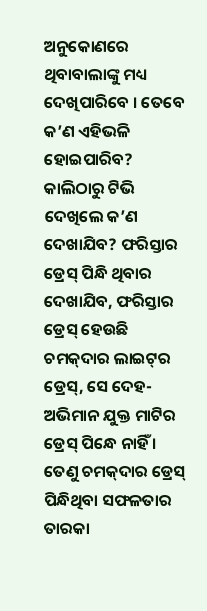ଅନୁକୋଣରେ ଥିବାବାଲାଙ୍କୁ ମଧ୍ୟ ଦେଖିପାରିବେ । ତେବେ କ’ଣ ଏହିଭଳି ହୋଇପାରିବ? କାଲିଠାରୁ ଟିଭି ଦେଖିଲେ କ’ଣ ଦେଖାଯିବ? ଫରିସ୍ତାର ଡ୍ରେସ୍ ପିନ୍ଧି ଥିବାର ଦେଖାଯିବ, ଫରିସ୍ତାର ଡ୍ରେସ୍ ହେଉଛି ଚମକ୍‌ଦାର ଲାଇଟ୍‌ର ଡ୍ରେସ୍‌, ସେ ଦେହ-ଅଭିମାନ ଯୁକ୍ତ ମାଟିର ଡ୍ରେସ୍ ପିନ୍ଧେ ନାହିଁ । ତେଣୁ ଚମକ୍‌ଦାର ଡ୍ରେସ୍ ପିନ୍ଧିଥିବା ସଫଳତାର ତାରକା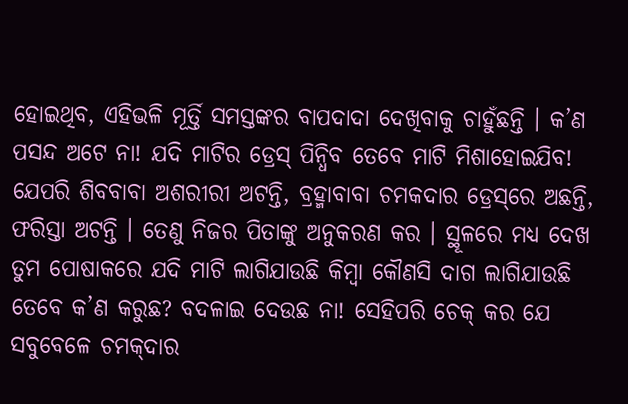ହୋଇଥିବ, ଏହିଭଳି ମୂର୍ତ୍ତି ସମସ୍ତଙ୍କର ବାପଦାଦା ଦେଖିବାକୁ ଚାହୁଁଛନ୍ତି । କ’ଣ ପସନ୍ଦ ଅଟେ ନା! ଯଦି ମାଟିର ଡ୍ରେସ୍ ପିନ୍ଧିବ ତେବେ ମାଟି ମିଶାହୋଇଯିବ! ଯେପରି ଶିବବାବା ଅଶରୀରୀ ଅଟନ୍ତି, ବ୍ରହ୍ମାବାବା ଚମକଦାର ଡ୍ରେସ୍‌ରେ ଅଛନ୍ତି, ଫରିସ୍ତା ଅଟନ୍ତି । ତେଣୁ ନିଜର ପିତାଙ୍କୁ ଅନୁକରଣ କର । ସ୍ଥୂଳରେ ମଧ୍ୟ ଦେଖ ତୁମ ପୋଷାକରେ ଯଦି ମାଟି ଲାଗିଯାଉଛି କିମ୍ବା କୌଣସି ଦାଗ ଲାଗିଯାଉଛି ତେବେ କ’ଣ କରୁଛ? ବଦଳାଇ ଦେଉଛ ନା! ସେହିପରି ଚେକ୍ କର ଯେ ସବୁବେଳେ ଚମକ୍‌ଦାର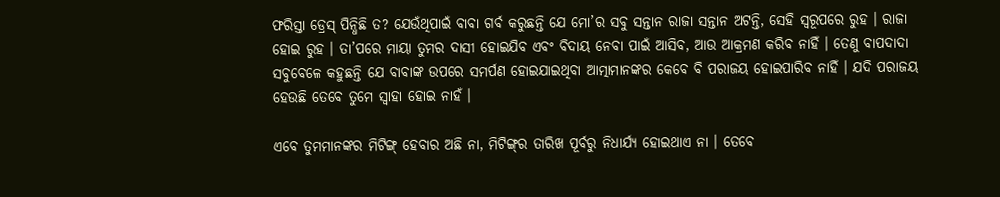ଫରିସ୍ତା ଡ୍ରେସ୍ ପିନ୍ଧିଛି ତ? ଯେଉଁଥିପାଇଁ ବାବା ଗର୍ବ କରୁଛନ୍ତି ଯେ ମୋ’ର ସବୁ ସନ୍ତାନ ରାଜା ସନ୍ତାନ ଅଟନ୍ତି, ସେହି ସ୍ୱରୂପରେ ରୁହ । ରାଜା ହୋଇ ରୁହ । ତା’ପରେ ମାୟା ତୁମର ଦାସୀ ହୋଇଯିବ ଏବଂ ବିଦାୟ ନେବା ପାଇଁ ଆସିବ, ଆଉ ଆକ୍ରମଣ କରିବ ନାହିଁ । ତେଣୁ ବାପଦାଦା ସବୁବେଳେ କହୁଛନ୍ତି ଯେ ବାବାଙ୍କ ଉପରେ ସମର୍ପଣ ହୋଇଯାଇଥିବା ଆତ୍ମାମାନଙ୍କର କେବେ ବି ପରାଜୟ ହୋଇପାରିବ ନାହିଁ । ଯଦି ପରାଜୟ ହେଉଛି ତେବେ ତୁମେ ସ୍ୱାହା ହୋଇ ନାହଁ ।

ଏବେ ତୁମମାନଙ୍କର ମିଟିଙ୍ଗ୍ ହେବାର ଅଛି ନା, ମିଟିଙ୍ଗ୍‌ର ତାରିଖ ପୂର୍ବରୁ ନିଧାର୍ଯ୍ୟ ହୋଇଥାଏ ନା । ତେବେ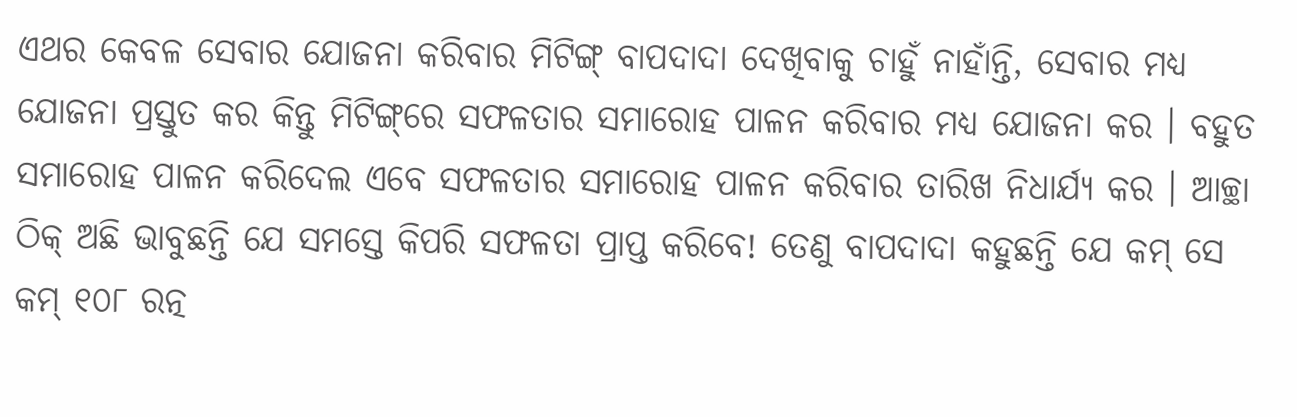ଏଥର କେବଳ ସେବାର ଯୋଜନା କରିବାର ମିଟିଙ୍ଗ୍ ବାପଦାଦା ଦେଖିବାକୁ ଚାହୁଁ ନାହାଁନ୍ତି, ସେବାର ମଧ୍ୟ ଯୋଜନା ପ୍ରସ୍ତୁତ କର କିନ୍ତୁ ମିଟିଙ୍ଗ୍‌ରେ ସଫଳତାର ସମାରୋହ ପାଳନ କରିବାର ମଧ୍ୟ ଯୋଜନା କର । ବହୁତ ସମାରୋହ ପାଳନ କରିଦେଲ ଏବେ ସଫଳତାର ସମାରୋହ ପାଳନ କରିବାର ତାରିଖ ନିଧାର୍ଯ୍ୟ କର । ଆଚ୍ଛା ଠିକ୍ ଅଛି ଭାବୁଛନ୍ତି ଯେ ସମସ୍ତେ କିପରି ସଫଳତା ପ୍ରାପ୍ତ କରିବେ! ତେଣୁ ବାପଦାଦା କହୁଛନ୍ତି ଯେ କମ୍ ସେ କମ୍ ୧୦୮ ରତ୍ନ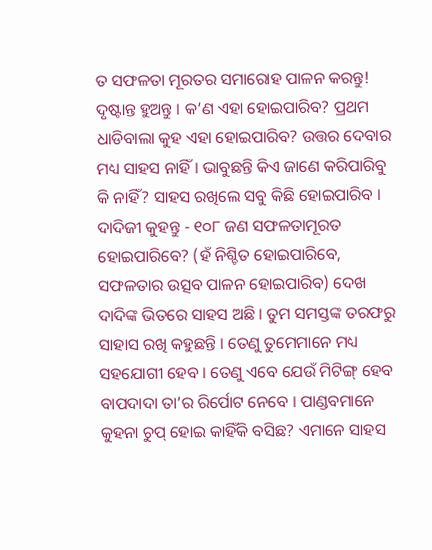ତ ସଫଳତା ମୂରତର ସମାରୋହ ପାଳନ କରନ୍ତୁ! ଦୃଷ୍ଟାନ୍ତ ହୁଅନ୍ତୁ । କ’ଣ ଏହା ହୋଇପାରିବ? ପ୍ରଥମ ଧାଡିବାଲା କୁହ ଏହା ହୋଇପାରିବ? ଉତ୍ତର ଦେବାର ମଧ୍ୟ ସାହସ ନାହିଁ । ଭାବୁଛନ୍ତି କିଏ ଜାଣେ କରିପାରିବୁ କି ନାହିଁ? ସାହସ ରଖିଲେ ସବୁ କିଛି ହୋଇପାରିବ । ଦାଦିଜୀ କୁହନ୍ତୁ - ୧୦୮ ଜଣ ସଫଳତାମୂରତ ହୋଇପାରିବେ? (ହଁ ନିଶ୍ଚିତ ହୋଇପାରିବେ, ସଫଳତାର ଉତ୍ସବ ପାଳନ ହୋଇପାରିବ) ଦେଖ ଦାଦିଙ୍କ ଭିତରେ ସାହସ ଅଛି । ତୁମ ସମସ୍ତଙ୍କ ତରଫରୁ ସାହାସ ରଖି କହୁଛନ୍ତି । ତେଣୁ ତୁମେମାନେ ମଧ୍ୟ ସହଯୋଗୀ ହେବ । ତେଣୁ ଏବେ ଯେଉଁ ମିଟିଙ୍ଗ୍ ହେବ ବାପଦାଦା ତା’ର ରିର୍ପୋଟ ନେବେ । ପାଣ୍ଡବମାନେ କୁହନା ଚୁପ୍ ହୋଇ କାହିଁକି ବସିଛ? ଏମାନେ ସାହସ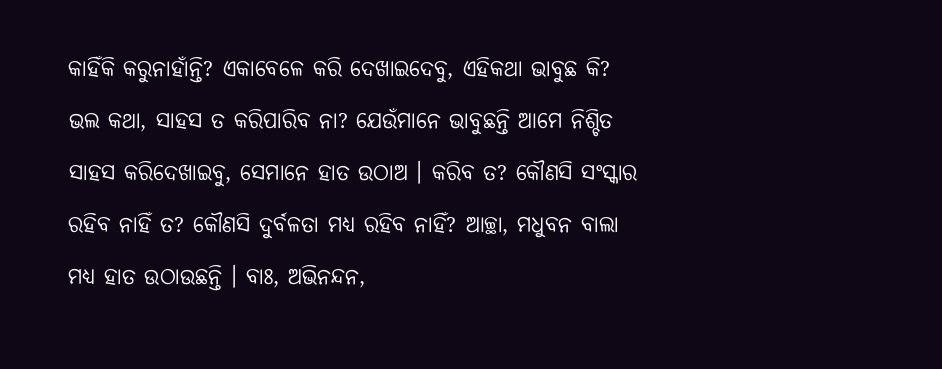କାହିଁକି କରୁନାହାଁନ୍ତି? ଏକାବେଳେ କରି ଦେଖାଇଦେବୁ, ଏହିକଥା ଭାବୁଛ କି? ଭଲ କଥା, ସାହସ ତ କରିପାରିବ ନା? ଯେଉଁମାନେ ଭାବୁଛନ୍ତି ଆମେ ନିଶ୍ଚିତ ସାହସ କରିଦେଖାଇବୁ, ସେମାନେ ହାତ ଉଠାଅ । କରିବ ତ? କୌଣସି ସଂସ୍କାର ରହିବ ନାହିଁ ତ? କୌଣସି ଦୁର୍ବଳତା ମଧ୍ୟ ରହିବ ନାହିଁ? ଆଚ୍ଛା, ମଧୁବନ ବାଲା ମଧ୍ୟ ହାତ ଉଠାଉଛନ୍ତି । ବାଃ, ଅଭିନନ୍ଦନ,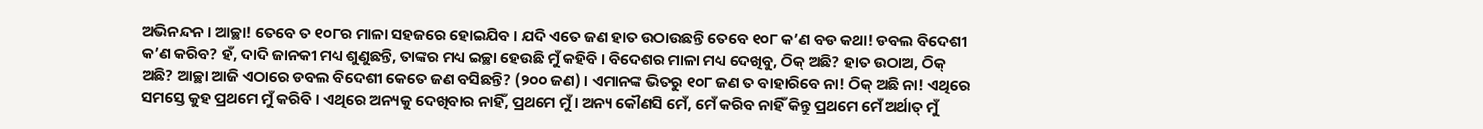ଅଭିନନ୍ଦନ । ଆଚ୍ଛା! ତେବେ ତ ୧୦୮ର ମାଳା ସହଜରେ ହୋଇଯିବ । ଯଦି ଏତେ ଜଣ ହାତ ଉଠାଉଛନ୍ତି ତେବେ ୧୦୮ କ’ଣ ବଡ କଥା! ଡବଲ ବିଦେଶୀ କ’ଣ କରିବ? ହଁ, ଦାଦି ଜାନକୀ ମଧ୍ୟ ଶୁଣୁଛନ୍ତି, ତାଙ୍କର ମଧ୍ୟ ଇଚ୍ଛା ହେଉଛି ମୁଁ କହିବି । ବିଦେଶର ମାଳା ମଧ୍ୟ ଦେଖିବୁ, ଠିକ୍ ଅଛି? ହାତ ଉଠାଅ, ଠିକ୍ ଅଛି? ଆଚ୍ଛା ଆଜି ଏଠାରେ ଡବଲ ବିଦେଶୀ କେତେ ଜଣ ବସିଛନ୍ତି? (୨୦୦ ଜଣ) । ଏମାନଙ୍କ ଭିତରୁ ୧୦୮ ଜଣ ତ ବାହାରିବେ ନା! ଠିକ୍ ଅଛି ନା! ଏଥିରେ ସମସ୍ତେ କୁହ ପ୍ରଥମେ ମୁଁ କରିବି । ଏଥିରେ ଅନ୍ୟକୁ ଦେଖିବାର ନାହିଁ, ପ୍ରଥମେ ମୁଁ । ଅନ୍ୟ କୌଣସି ମେଁ, ମେଁ କରିବ ନାହିଁ କିନ୍ତୁ ପ୍ରଥମେ ମେଁ ଅର୍ଥାତ୍ ମୁଁ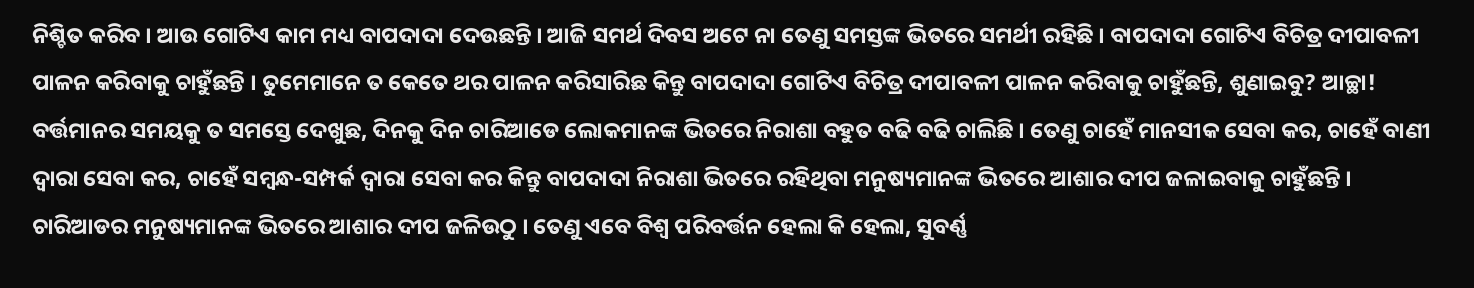ନିଶ୍ଚିତ କରିବ । ଆଉ ଗୋଟିଏ କାମ ମଧ୍ୟ ବାପଦାଦା ଦେଉଛନ୍ତି । ଆଜି ସମର୍ଥ ଦିବସ ଅଟେ ନା ତେଣୁ ସମସ୍ତଙ୍କ ଭିତରେ ସମର୍ଥୀ ରହିଛି । ବାପଦାଦା ଗୋଟିଏ ବିଚିତ୍ର ଦୀପାବଳୀ ପାଳନ କରିବାକୁ ଚାହୁଁଛନ୍ତି । ତୁମେମାନେ ତ କେତେ ଥର ପାଳନ କରିସାରିଛ କିନ୍ତୁ ବାପଦାଦା ଗୋଟିଏ ବିଚିତ୍ର ଦୀପାବଳୀ ପାଳନ କରିବାକୁ ଚାହୁଁଛନ୍ତି, ଶୁଣାଇବୁ? ଆଚ୍ଛା! ବର୍ତ୍ତମାନର ସମୟକୁ ତ ସମସ୍ତେ ଦେଖୁଛ, ଦିନକୁ ଦିନ ଚାରିଆଡେ ଲୋକମାନଙ୍କ ଭିତରେ ନିରାଶା ବହୁତ ବଢି ବଢି ଚାଲିଛି । ତେଣୁ ଚାହେଁ ମାନସୀକ ସେବା କର, ଚାହେଁ ବାଣୀ ଦ୍ୱାରା ସେବା କର, ଚାହେଁ ସମ୍ବନ୍ଧ-ସମ୍ପର୍କ ଦ୍ୱାରା ସେବା କର କିନ୍ତୁ ବାପଦାଦା ନିରାଶା ଭିତରେ ରହିଥିବା ମନୁଷ୍ୟମାନଙ୍କ ଭିତରେ ଆଶାର ଦୀପ ଜଳାଇବାକୁ ଚାହୁଁଛନ୍ତି । ଚାରିଆଡର ମନୁଷ୍ୟମାନଙ୍କ ଭିତରେ ଆଶାର ଦୀପ ଜଳିଉଠୁ । ତେଣୁ ଏବେ ବିଶ୍ୱ ପରିବର୍ତ୍ତନ ହେଲା କି ହେଲା, ସୁବର୍ଣ୍ଣ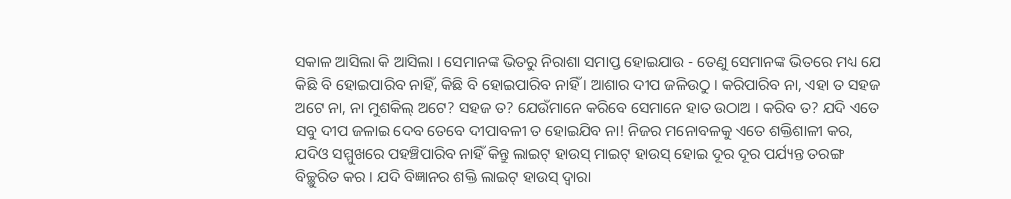ସକାଳ ଆସିଲା କି ଆସିଲା । ସେମାନଙ୍କ ଭିତରୁ ନିରାଶା ସମାପ୍ତ ହୋଇଯାଉ - ତେଣୁ ସେମାନଙ୍କ ଭିତରେ ମଧ୍ୟ ଯେ କିଛି ବି ହୋଇପାରିବ ନାହିଁ, କିଛି ବି ହୋଇପାରିବ ନାହିଁ । ଆଶାର ଦୀପ ଜଳିଉଠୁ । କରିପାରିବ ନା, ଏହା ତ ସହଜ ଅଟେ ନା, ନା ମୁଶକିଲ୍ ଅଟେ? ସହଜ ତ? ଯେଉଁମାନେ କରିବେ ସେମାନେ ହାତ ଉଠାଅ । କରିବ ତ? ଯଦି ଏତେ ସବୁ ଦୀପ ଜଳାଇ ଦେବ ତେବେ ଦୀପାବଳୀ ତ ହୋଇଯିବ ନା! ନିଜର ମନୋବଳକୁ ଏତେ ଶକ୍ତିଶାଳୀ କର, ଯଦିଓ ସମ୍ମୁଖରେ ପହଞ୍ଚିପାରିବ ନାହିଁ କିନ୍ତୁ ଲାଇଟ୍ ହାଉସ୍ ମାଇଟ୍ ହାଉସ୍ ହୋଇ ଦୂର ଦୂର ପର୍ଯ୍ୟନ୍ତ ତରଙ୍ଗ ବିଚ୍ଛୁରିତ କର । ଯଦି ବିଜ୍ଞାନର ଶକ୍ତି ଲାଇଟ୍ ହାଉସ୍ ଦ୍ୱାରା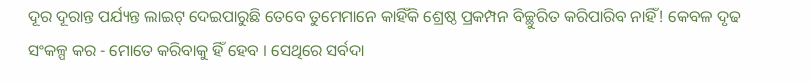ଦୂର ଦୂରାନ୍ତ ପର୍ଯ୍ୟନ୍ତ ଲାଇଟ୍ ଦେଇପାରୁଛି ତେବେ ତୁମେମାନେ କାହିଁକି ଶ୍ରେଷ୍ଠ ପ୍ରକମ୍ପନ ବିଚ୍ଛୁରିତ କରିପାରିବ ନାହିଁ! କେବଳ ଦୃଢ ସଂକଳ୍ପ କର - ମୋତେ କରିବାକୁ ହିଁ ହେବ । ସେଥିରେ ସର୍ବଦା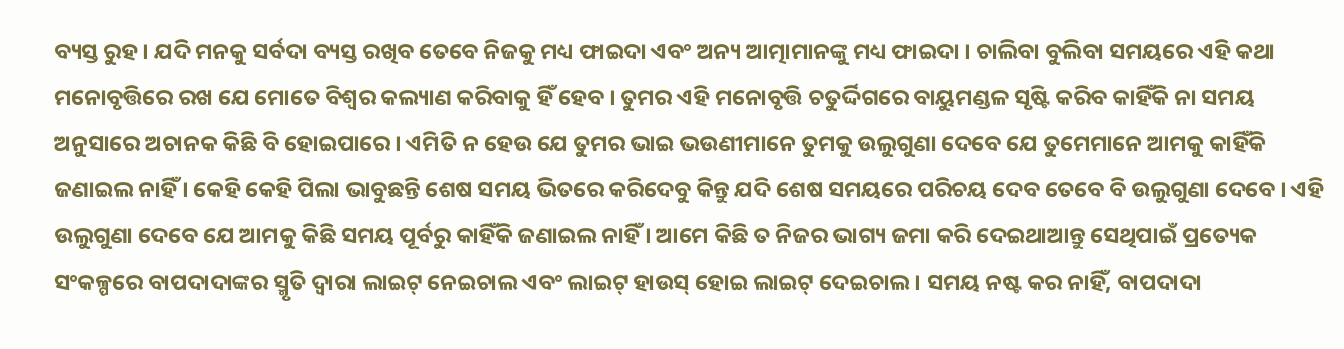ବ୍ୟସ୍ତ ରୁହ । ଯଦି ମନକୁ ସର୍ବଦା ବ୍ୟସ୍ତ ରଖିବ ତେବେ ନିଜକୁ ମଧ୍ୟ ଫାଇଦା ଏବଂ ଅନ୍ୟ ଆତ୍ମାମାନଙ୍କୁ ମଧ୍ୟ ଫାଇଦା । ଚାଲିବା ବୁଲିବା ସମୟରେ ଏହି କଥା ମନୋବୃତ୍ତିରେ ରଖ ଯେ ମୋତେ ବିଶ୍ୱର କଲ୍ୟାଣ କରିବାକୁ ହିଁ ହେବ । ତୁମର ଏହି ମନୋବୃତ୍ତି ଚତୁର୍ଦ୍ଦିଗରେ ବାୟୁମଣ୍ଡଳ ସୃଷ୍ଟି କରିବ କାହିଁକି ନା ସମୟ ଅନୁସାରେ ଅଚାନକ କିଛି ବି ହୋଇପାରେ । ଏମିତି ନ ହେଉ ଯେ ତୁମର ଭାଇ ଭଉଣୀମାନେ ତୁମକୁ ଉଲୁଗୁଣା ଦେବେ ଯେ ତୁମେମାନେ ଆମକୁ କାହିଁକି ଜଣାଇଲ ନାହିଁ । କେହି କେହି ପିଲା ଭାବୁଛନ୍ତି ଶେଷ ସମୟ ଭିତରେ କରିଦେବୁ କିନ୍ତୁ ଯଦି ଶେଷ ସମୟରେ ପରିଚୟ ଦେବ ତେବେ ବି ଉଲୁଗୁଣା ଦେବେ । ଏହି ଉଲୁଗୁଣା ଦେବେ ଯେ ଆମକୁ କିଛି ସମୟ ପୂର୍ବରୁ କାହିଁକି ଜଣାଇଲ ନାହିଁ । ଆମେ କିଛି ତ ନିଜର ଭାଗ୍ୟ ଜମା କରି ଦେଇଥାଆନ୍ତୁ ସେଥିପାଇଁ ପ୍ରତ୍ୟେକ ସଂକଳ୍ପରେ ବାପଦାଦାଙ୍କର ସ୍ମୃତି ଦ୍ୱାରା ଲାଇଟ୍ ନେଇଚାଲ ଏବଂ ଲାଇଟ୍ ହାଉସ୍ ହୋଇ ଲାଇଟ୍ ଦେଇଚାଲ । ସମୟ ନଷ୍ଟ କର ନାହିଁ, ବାପଦାଦା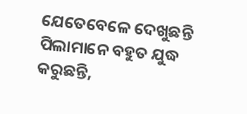ଯେତେବେଳେ ଦେଖୁଛନ୍ତି ପିଲାମାନେ ବହୁତ ଯୁଦ୍ଧ କରୁଛନ୍ତି,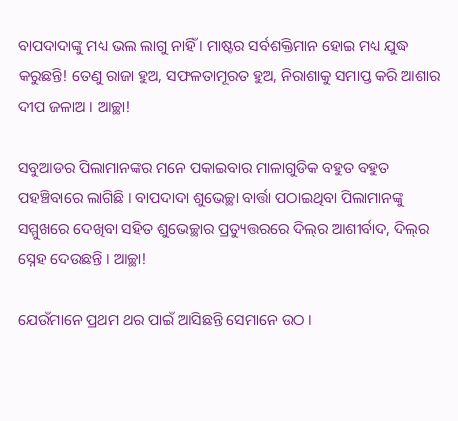ବାପଦାଦାଙ୍କୁ ମଧ୍ୟ ଭଲ ଲାଗୁ ନାହିଁ । ମାଷ୍ଟର ସର୍ବଶକ୍ତିମାନ ହୋଇ ମଧ୍ୟ ଯୁଦ୍ଧ କରୁଛନ୍ତି! ତେଣୁ ରାଜା ହୁଅ, ସଫଳତାମୂରତ ହୁଅ, ନିରାଶାକୁ ସମାପ୍ତ କରି ଆଶାର ଦୀପ ଜଳାଅ । ଆଚ୍ଛା!

ସବୁଆଡର ପିଲାମାନଙ୍କର ମନେ ପକାଇବାର ମାଳାଗୁଡିକ ବହୁତ ବହୁତ ପହଞ୍ଚିବାରେ ଲାଗିଛି । ବାପଦାଦା ଶୁଭେଚ୍ଛା ବାର୍ତ୍ତା ପଠାଇଥିବା ପିଲାମାନଙ୍କୁ ସମ୍ମୁଖରେ ଦେଖିବା ସହିତ ଶୁଭେଚ୍ଛାର ପ୍ରତ୍ୟୁତ୍ତରରେ ଦିଲ୍‌ର ଆଶୀର୍ବାଦ, ଦିଲ୍‌ର ସ୍ନେହ ଦେଉଛନ୍ତି । ଆଚ୍ଛା!

ଯେଉଁମାନେ ପ୍ରଥମ ଥର ପାଇଁ ଆସିଛନ୍ତି ସେମାନେ ଉଠ ।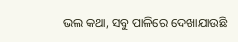ଭଲ କଥା, ସବୁ ପାଳିରେ ଦେଖାଯାଉଛି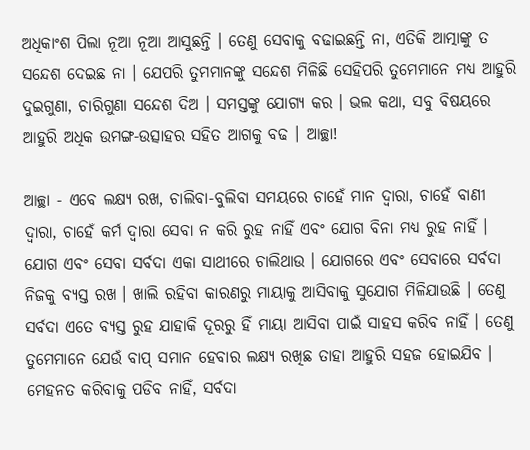ଅଧିକାଂଶ ପିଲା ନୂଆ ନୂଆ ଆସୁଛନ୍ତି । ତେଣୁ ସେବାକୁ ବଢାଇଛନ୍ତି ନା, ଏତିକି ଆତ୍ମାଙ୍କୁ ତ ସନ୍ଦେଶ ଦେଇଛ ନା । ଯେପରି ତୁମମାନଙ୍କୁ ସନ୍ଦେଶ ମିଳିଛି ସେହିପରି ତୁମେମାନେ ମଧ୍ୟ ଆହୁରି ଦୁଇଗୁଣା, ଚାରିଗୁଣା ସନ୍ଦେଶ ଦିଅ । ସମସ୍ତଙ୍କୁ ଯୋଗ୍ୟ କର । ଭଲ କଥା, ସବୁ ବିଷୟରେ ଆହୁରି ଅଧିକ ଉମଙ୍ଗ-ଉତ୍ସାହର ସହିତ ଆଗକୁ ବଢ । ଆଚ୍ଛା!

ଆଚ୍ଛା - ଏବେ ଲକ୍ଷ୍ୟ ରଖ, ଚାଲିବା-ବୁଲିବା ସମୟରେ ଚାହେଁ ମାନ ଦ୍ୱାରା, ଚାହେଁ ବାଣୀ ଦ୍ୱାରା, ଚାହେଁ କର୍ମ ଦ୍ୱାରା ସେବା ନ କରି ରୁହ ନାହିଁ ଏବଂ ଯୋଗ ବିନା ମଧ୍ୟ ରୁହ ନାହିଁ । ଯୋଗ ଏବଂ ସେବା ସର୍ବଦା ଏକା ସାଥୀରେ ଚାଲିଥାଉ । ଯୋଗରେ ଏବଂ ସେବାରେ ସର୍ବଦା ନିଜକୁ ବ୍ୟସ୍ତ ରଖ । ଖାଲି ରହିବା କାରଣରୁ ମାୟାକୁ ଆସିବାକୁ ସୁଯୋଗ ମିଳିଯାଉଛି । ତେଣୁ ସର୍ବଦା ଏତେ ବ୍ୟସ୍ତ ରୁହ ଯାହାକି ଦୂରରୁ ହିଁ ମାୟା ଆସିବା ପାଇଁ ସାହସ କରିବ ନାହିଁ । ତେଣୁ ତୁମେମାନେ ଯେଉଁ ବାପ୍ ସମାନ ହେବାର ଲକ୍ଷ୍ୟ ରଖିଛ ତାହା ଆହୁରି ସହଜ ହୋଇଯିବ । ମେହନତ କରିବାକୁ ପଡିବ ନାହିଁ, ସର୍ବଦା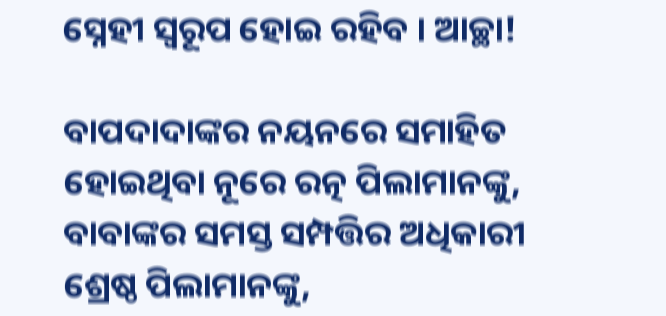ସ୍ନେହୀ ସ୍ୱରୂପ ହୋଇ ରହିବ । ଆଚ୍ଛା!

ବାପଦାଦାଙ୍କର ନୟନରେ ସମାହିତ ହୋଇଥିବା ନୂରେ ରତ୍ନ ପିଲାମାନଙ୍କୁ, ବାବାଙ୍କର ସମସ୍ତ ସମ୍ପତ୍ତିର ଅଧିକାରୀ ଶ୍ରେଷ୍ଠ ପିଲାମାନଙ୍କୁ,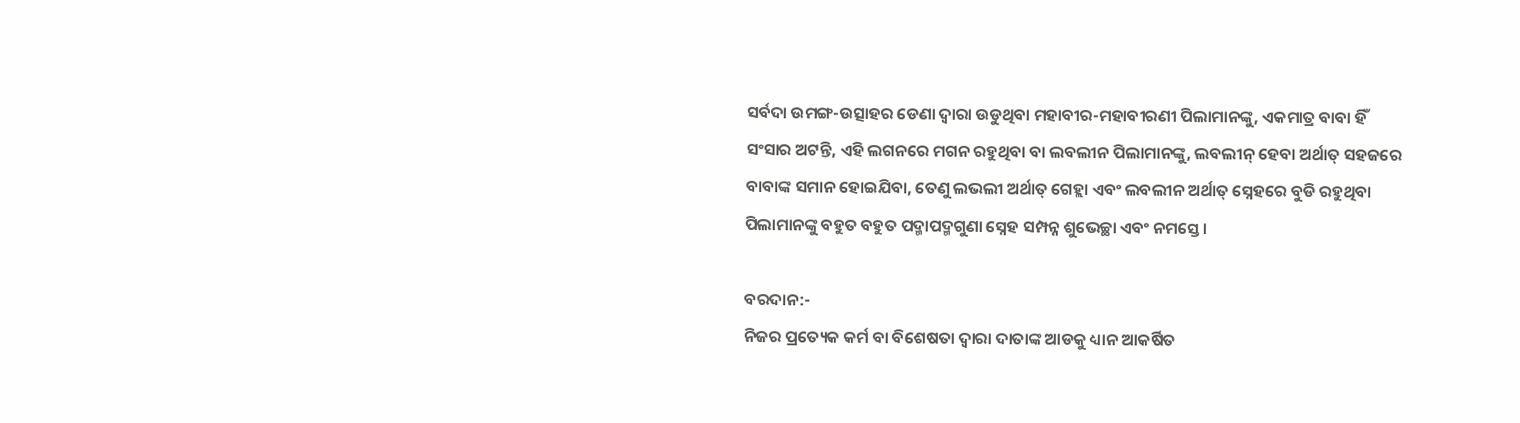ସର୍ବଦା ଉମଙ୍ଗ-ଉତ୍ସାହର ଡେଣା ଦ୍ୱାରା ଉଡୁଥିବା ମହାବୀର-ମହାବୀରଣୀ ପିଲାମାନଙ୍କୁ, ଏକମାତ୍ର ବାବା ହିଁ ସଂସାର ଅଟନ୍ତି, ଏହି ଲଗନରେ ମଗନ ରହୁଥିବା ବା ଲବଲୀନ ପିଲାମାନଙ୍କୁ, ଲବଲୀନ୍ ହେବା ଅର୍ଥାତ୍ ସହଜରେ ବାବାଙ୍କ ସମାନ ହୋଇଯିବା, ତେଣୁ ଲଭଲୀ ଅର୍ଥାତ୍‌ ଗେହ୍ଲା ଏବଂ ଲବଲୀନ ଅର୍ଥାତ୍ ସ୍ନେହରେ ବୁଡି ରହୁଥିବା ପିଲାମାନଙ୍କୁ ବହୁତ ବହୁତ ପଦ୍ମାପଦ୍ମଗୁଣା ସ୍ନେହ ସମ୍ପନ୍ନ ଶୁଭେଚ୍ଛା ଏବଂ ନମସ୍ତେ ।

ବରଦାନ:-
ନିଜର ପ୍ରତ୍ୟେକ କର୍ମ ବା ବିଶେଷତା ଦ୍ୱାରା ଦାତାଙ୍କ ଆଡକୁ ଧ୍ୟାନ ଆକର୍ଷିତ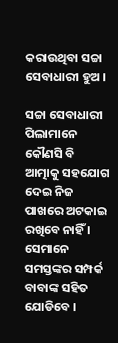କରାଉଥିବା ସଚ୍ଚା ସେବାଧାରୀ ହୁଅ ।

ସଚ୍ଚା ସେବାଧାରୀ ପିଲାମାନେ କୌଣସି ବି ଆତ୍ମାକୁ ସହଯୋଗ ଦେଇ ନିଜ ପାଖରେ ଅଟକାଇ ରଖିବେ ନାହିଁ । ସେମାନେ ସମସ୍ତଙ୍କର ସମ୍ପର୍କ ବାବାଙ୍କ ସହିତ ଯୋଡିବେ ।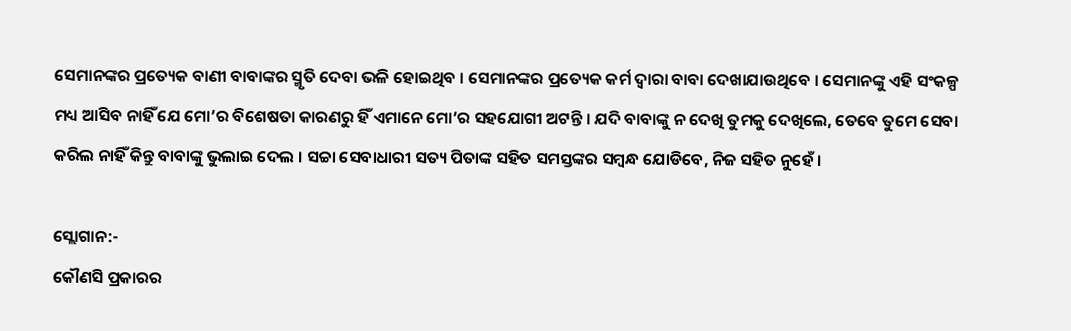ସେମାନଙ୍କର ପ୍ରତ୍ୟେକ ବାଣୀ ବାବାଙ୍କର ସ୍ମୃତି ଦେବା ଭଳି ହୋଇଥିବ । ସେମାନଙ୍କର ପ୍ରତ୍ୟେକ କର୍ମ ଦ୍ୱାରା ବାବା ଦେଖାଯାଉଥିବେ । ସେମାନଙ୍କୁ ଏହି ସଂକଳ୍ପ ମଧ୍ୟ ଆସିବ ନାହିଁ ଯେ ମୋ’ର ବିଶେଷତା କାରଣରୁ ହିଁ ଏମାନେ ମୋ’ର ସହଯୋଗୀ ଅଟନ୍ତି । ଯଦି ବାବାଙ୍କୁ ନ ଦେଖି ତୁମକୁ ଦେଖିଲେ, ତେବେ ତୁମେ ସେବା କରିଲ ନାହିଁ କିନ୍ତୁ ବାବାଙ୍କୁ ଭୁଲାଇ ଦେଲ । ସଚ୍ଚା ସେବାଧାରୀ ସତ୍ୟ ପିତାଙ୍କ ସହିତ ସମସ୍ତଙ୍କର ସମ୍ବନ୍ଧ ଯୋଡିବେ, ନିଜ ସହିତ ନୁହେଁ ।

ସ୍ଲୋଗାନ:-
କୌଣସି ପ୍ରକାରର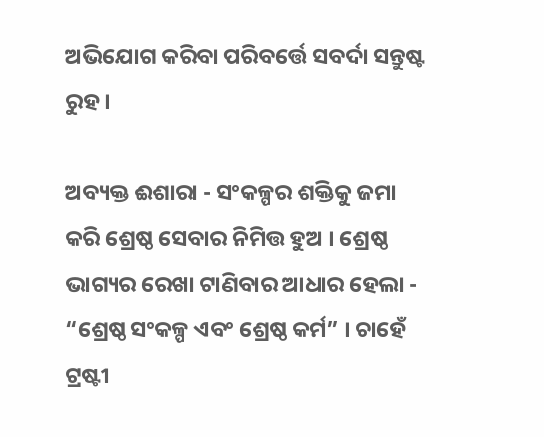ଅଭିଯୋଗ କରିବା ପରିବର୍ତ୍ତେ ସବର୍ଦା ସନ୍ତୁଷ୍ଟ ରୁହ ।

ଅବ୍ୟକ୍ତ ଈଶାରା - ସଂକଳ୍ପର ଶକ୍ତିକୁ ଜମା କରି ଶ୍ରେଷ୍ଠ ସେବାର ନିମିତ୍ତ ହୁଅ । ଶ୍ରେଷ୍ଠ ଭାଗ୍ୟର ରେଖା ଟାଣିବାର ଆଧାର ହେଲା - “ଶ୍ରେଷ୍ଠ ସଂକଳ୍ପ ଏବଂ ଶ୍ରେଷ୍ଠ କର୍ମ” । ଚାହେଁ ଟ୍ରଷ୍ଟୀ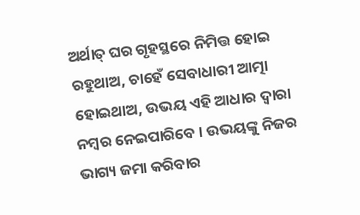ଅର୍ଥାତ୍ ଘର ଗୃହସ୍ଥରେ ନିମିତ୍ତ ହୋଇ ରହୁଥାଅ, ଚାହେଁ ସେବାଧାରୀ ଆତ୍ମା ହୋଇଥାଅ, ଉଭୟ ଏହି ଆଧାର ଦ୍ୱାରା ନମ୍ବର ନେଇପାରିବେ । ଉଭୟଙ୍କୁ ନିଜର ଭାଗ୍ୟ ଜମା କରିବାର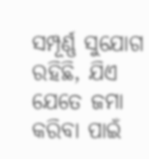ସମ୍ପୂର୍ଣ୍ଣ ସୁଯୋଗ ରହିଛି, ଯିଏ ଯେତେ ଜମା କରିବା ପାଇଁ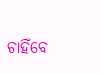ଚାହିଁବେ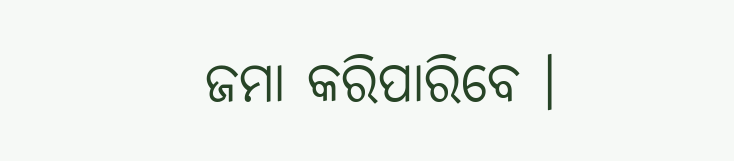ଜମା କରିପାରିବେ ।